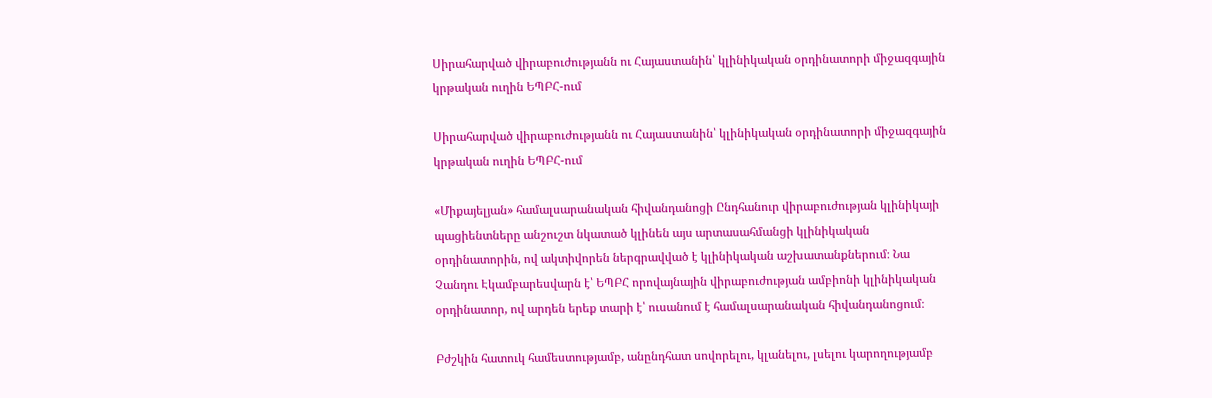Սիրահարված վիրաբուժությանն ու Հայաստանին՝ կլինիկական օրդինատորի միջազգային կրթական ուղին ԵՊԲՀ-ում

Սիրահարված վիրաբուժությանն ու Հայաստանին՝ կլինիկական օրդինատորի միջազգային կրթական ուղին ԵՊԲՀ-ում

«Միքայելյան» համալսարանական հիվանդանոցի Ընդհանուր վիրաբուժության կլինիկայի պացիենտները անշուշտ նկատած կլինեն այս արտասահմանցի կլինիկական օրդինատորին, ով ակտիվորեն ներգրավված է կլինիկական աշխատանքներում։ Նա Չանդու Էկամբարեսվարն է՝ ԵՊԲՀ որովայնային վիրաբուժության ամբիոնի կլինիկական օրդինատոր, ով արդեն երեք տարի է՝ ուսանում է համալսարանական հիվանդանոցում։

Բժշկին հատուկ համեստությամբ, անընդհատ սովորելու, կլանելու, լսելու կարողությամբ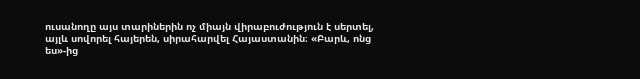ուսանողը այս տարիներին ոչ միայն վիրաբուժություն է սերտել, այլև սովորել հայերեն, սիրահարվել Հայաստանին։ «Բարև, ոնց ես»-ից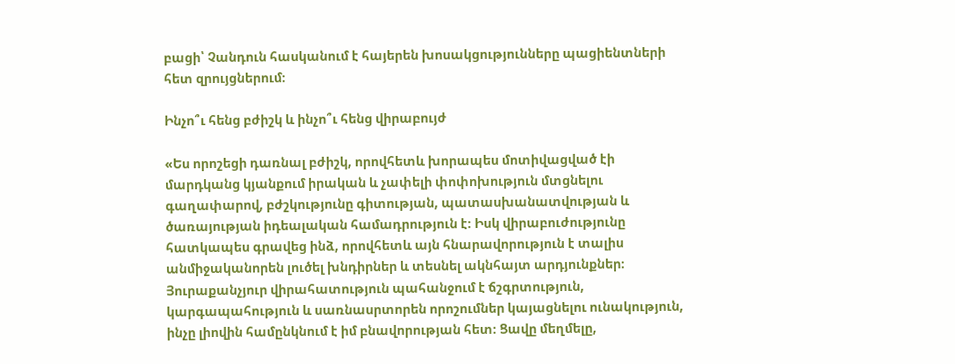բացի՝ Չանդուն հասկանում է հայերեն խոսակցությունները պացիենտների հետ զրույցներում։

Ինչո՞ւ հենց բժիշկ և ինչո՞ւ հենց վիրաբույժ

«Ես որոշեցի դառնալ բժիշկ, որովհետև խորապես մոտիվացված էի մարդկանց կյանքում իրական և չափելի փոփոխություն մտցնելու գաղափարով, բժշկությունը գիտության, պատասխանատվության և ծառայության իդեալական համադրություն է։ Իսկ վիրաբուժությունը հատկապես գրավեց ինձ, որովհետև այն հնարավորություն է տալիս անմիջականորեն լուծել խնդիրներ և տեսնել ակնհայտ արդյունքներ։ Յուրաքանչյուր վիրահատություն պահանջում է ճշգրտություն, կարգապահություն և սառնասրտորեն որոշումներ կայացնելու ունակություն, ինչը լիովին համընկնում է իմ բնավորության հետ։ Ցավը մեղմելը,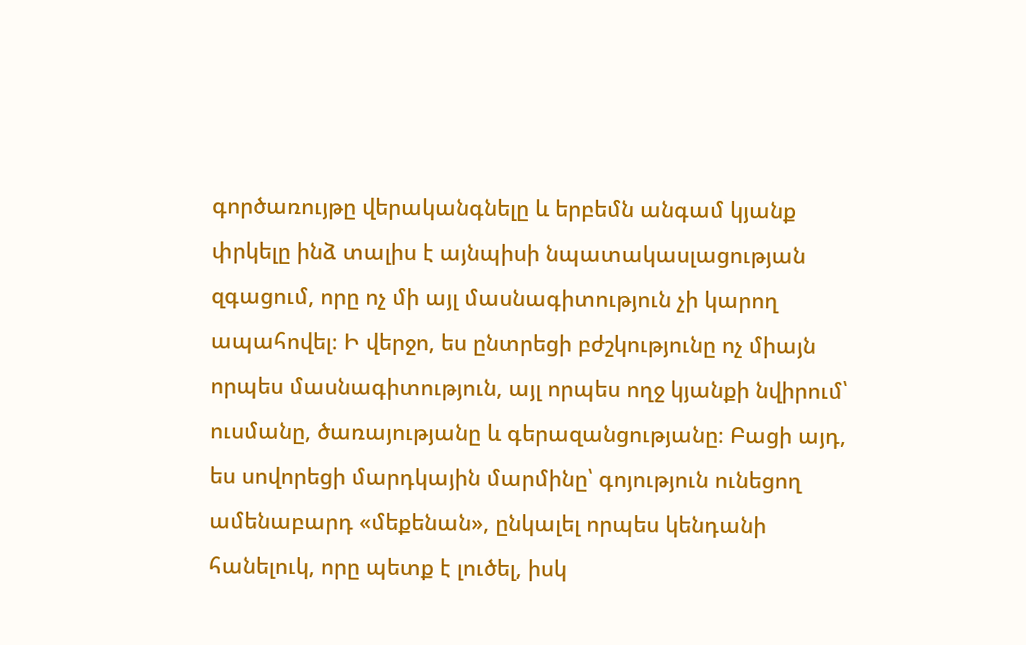գործառույթը վերականգնելը և երբեմն անգամ կյանք փրկելը ինձ տալիս է այնպիսի նպատակասլացության զգացում, որը ոչ մի այլ մասնագիտություն չի կարող ապահովել։ Ի վերջո, ես ընտրեցի բժշկությունը ոչ միայն որպես մասնագիտություն, այլ որպես ողջ կյանքի նվիրում՝ ուսմանը, ծառայությանը և գերազանցությանը։ Բացի այդ, ես սովորեցի մարդկային մարմինը՝ գոյություն ունեցող ամենաբարդ «մեքենան», ընկալել որպես կենդանի հանելուկ, որը պետք է լուծել, իսկ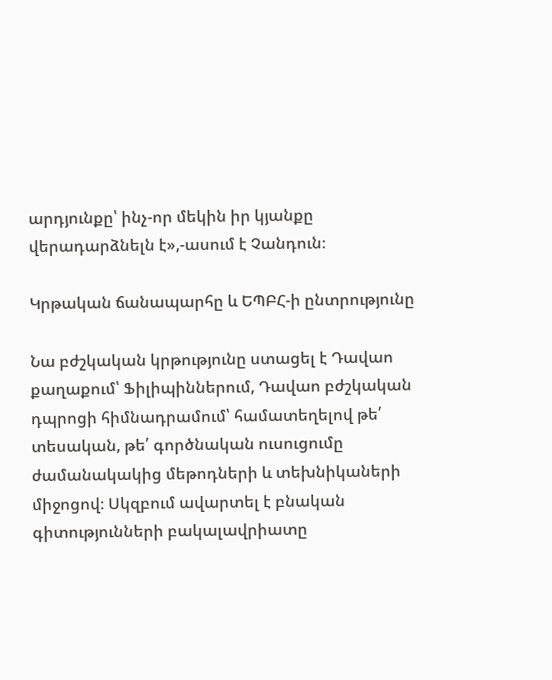արդյունքը՝ ինչ-որ մեկին իր կյանքը վերադարձնելն է»,-ասում է Չանդուն։

Կրթական ճանապարհը և ԵՊԲՀ-ի ընտրությունը

Նա բժշկական կրթությունը ստացել է Դավաո քաղաքում՝ Ֆիլիպիններում, Դավաո բժշկական դպրոցի հիմնադրամում՝ համատեղելով թե՛ տեսական, թե՛ գործնական ուսուցումը ժամանակակից մեթոդների և տեխնիկաների միջոցով։ Սկզբում ավարտել է բնական գիտությունների բակալավրիատը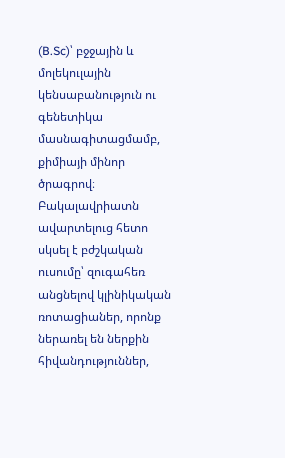(B.Sc)՝ բջջային և մոլեկուլային կենսաբանություն ու գենետիկա մասնագիտացմամբ, քիմիայի մինոր ծրագրով։ Բակալավրիատն ավարտելուց հետո սկսել է բժշկական ուսումը՝ զուգահեռ անցնելով կլինիկական ռոտացիաներ, որոնք ներառել են ներքին հիվանդություններ,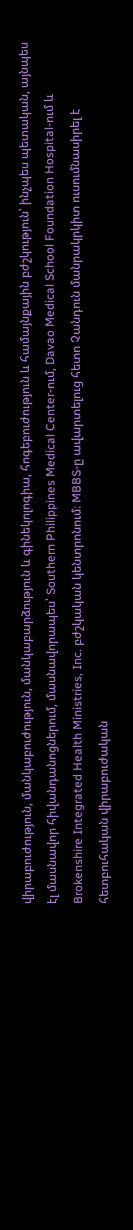վիրաբուժություն, մանկաբուժություն, մանկաբարձություն և գինեկոլոգիա, հոգեբուժություն և համայնքային բժշկություն՝ ինչպես պետական, այնպես էլ մասնավոր հիվանդանոցներում, մասնավորապես՝ Southern Philippines Medical Center-ում, Davao Medical School Foundation Hospital-ում և Brokenshire Integrated Health Ministries, Inc. բժշկական կենտրոնում։ MBBS-ը ավարտելուց հետո Չանդուն մանրակրկիտ ուսումնասիրել է հետբուհական վիրաբուժական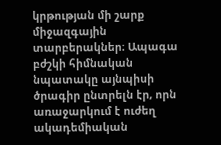կրթության մի շարք միջազգային տարբերակներ։ Ապագա բժշկի հիմնական նպատակը այնպիսի ծրագիր ընտրելն էր, որն առաջարկում է ուժեղ ակադեմիական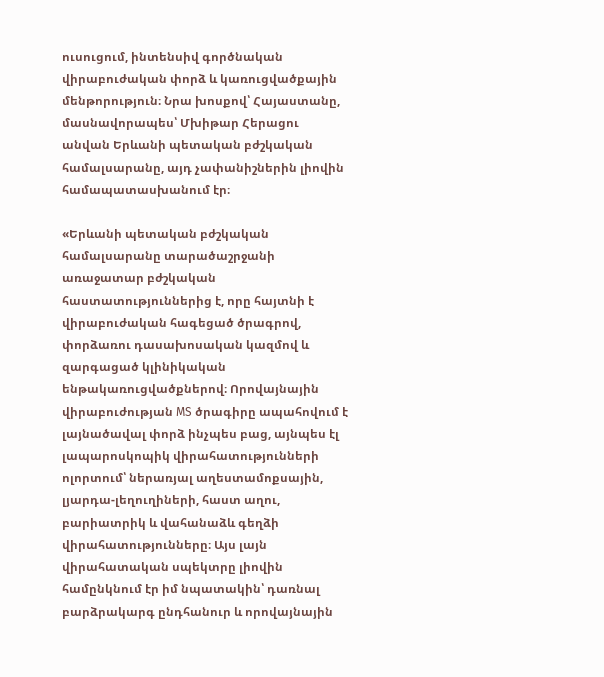ուսուցում, ինտենսիվ գործնական վիրաբուժական փորձ և կառուցվածքային մենթորություն։ Նրա խոսքով՝ Հայաստանը, մասնավորապես՝ Մխիթար Հերացու անվան Երևանի պետական բժշկական համալսարանը, այդ չափանիշներին լիովին համապատասխանում էր։

«Երևանի պետական բժշկական համալսարանը տարածաշրջանի առաջատար բժշկական հաստատություններից է, որը հայտնի է վիրաբուժական հագեցած ծրագրով, փորձառու դասախոսական կազմով և զարգացած կլինիկական ենթակառուցվածքներով։ Որովայնային վիրաբուժության MS ծրագիրը ապահովում է լայնածավալ փորձ ինչպես բաց, այնպես էլ լապարոսկոպիկ վիրահատությունների ոլորտում՝ ներառյալ աղեստամոքսային, լյարդա-լեղուղիների, հաստ աղու, բարիատրիկ և վահանաձև գեղձի վիրահատությունները։ Այս լայն վիրահատական սպեկտրը լիովին համընկնում էր իմ նպատակին՝ դառնալ բարձրակարգ ընդհանուր և որովայնային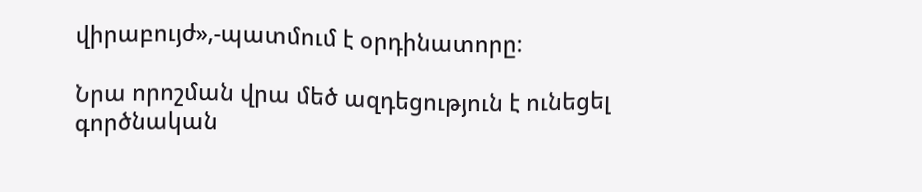վիրաբույժ»,-պատմում է օրդինատորը։

Նրա որոշման վրա մեծ ազդեցություն է ունեցել գործնական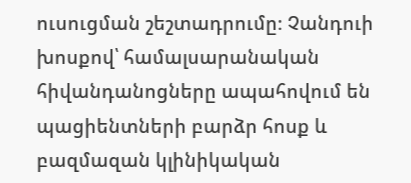ուսուցման շեշտադրումը։ Չանդուի խոսքով՝ համալսարանական հիվանդանոցները ապահովում են պացիենտների բարձր հոսք և բազմազան կլինիկական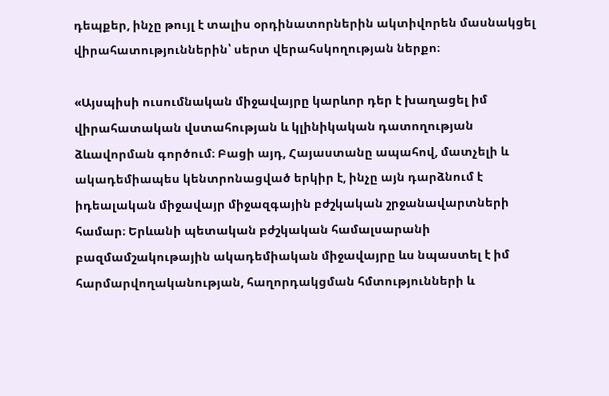դեպքեր, ինչը թույլ է տալիս օրդինատորներին ակտիվորեն մասնակցել վիրահատություններին՝ սերտ վերահսկողության ներքո։

«Այսպիսի ուսումնական միջավայրը կարևոր դեր է խաղացել իմ վիրահատական վստահության և կլինիկական դատողության ձևավորման գործում։ Բացի այդ, Հայաստանը ապահով, մատչելի և ակադեմիապես կենտրոնացված երկիր է, ինչը այն դարձնում է իդեալական միջավայր միջազգային բժշկական շրջանավարտների համար։ Երևանի պետական բժշկական համալսարանի բազմամշակութային ակադեմիական միջավայրը ևս նպաստել է իմ հարմարվողականության, հաղորդակցման հմտությունների և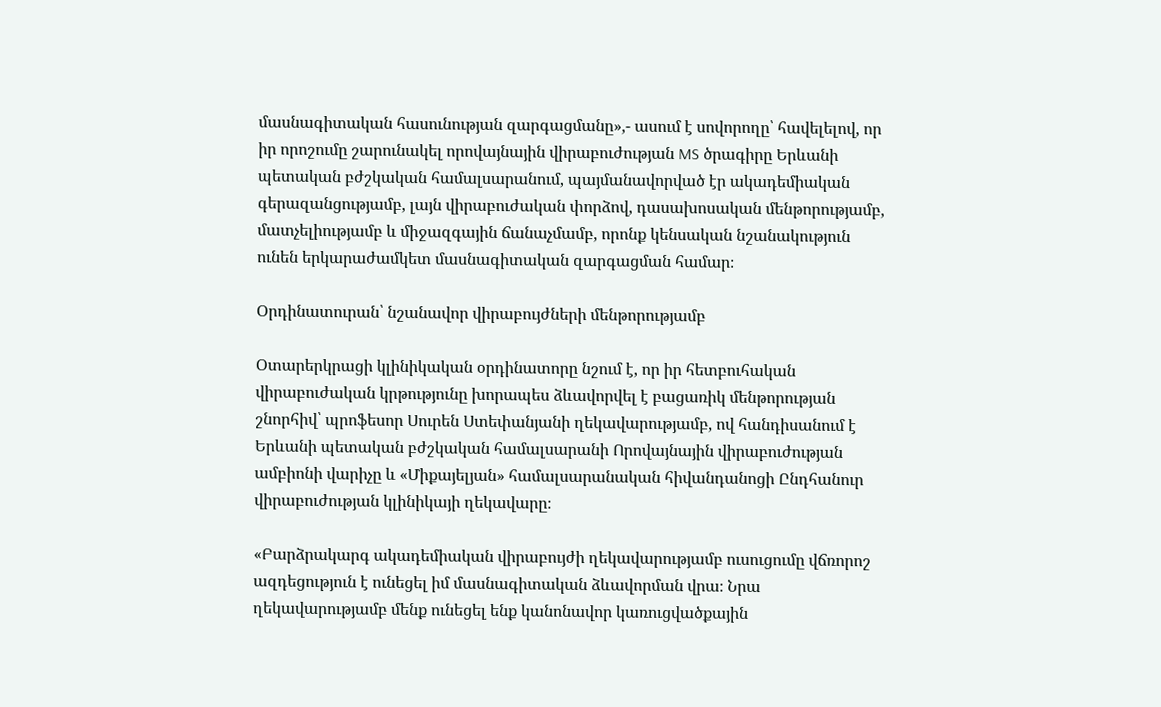մասնագիտական հասունության զարգացմանը»,- ասում է սովորողը՝ հավելելով, որ իր որոշումը շարունակել որովայնային վիրաբուժության MS ծրագիրը Երևանի պետական բժշկական համալսարանում, պայմանավորված էր ակադեմիական գերազանցությամբ, լայն վիրաբուժական փորձով, դասախոսական մենթորությամբ, մատչելիությամբ և միջազգային ճանաչմամբ, որոնք կենսական նշանակություն ունեն երկարաժամկետ մասնագիտական զարգացման համար։

Օրդինատուրան՝ նշանավոր վիրաբույժների մենթորությամբ

Օտարերկրացի կլինիկական օրդինատորը նշում է, որ իր հետբուհական վիրաբուժական կրթությունը խորապես ձևավորվել է բացառիկ մենթորության շնորհիվ՝ պրոֆեսոր Սուրեն Ստեփանյանի ղեկավարությամբ, ով հանդիսանում է Երևանի պետական բժշկական համալսարանի Որովայնային վիրաբուժության ամբիոնի վարիչը և «Միքայելյան» համալսարանական հիվանդանոցի Ընդհանուր վիրաբուժության կլինիկայի ղեկավարը։

«Բարձրակարգ ակադեմիական վիրաբույժի ղեկավարությամբ ուսուցումը վճռորոշ ազդեցություն է ունեցել իմ մասնագիտական ձևավորման վրա։ Նրա ղեկավարությամբ մենք ունեցել ենք կանոնավոր կառուցվածքային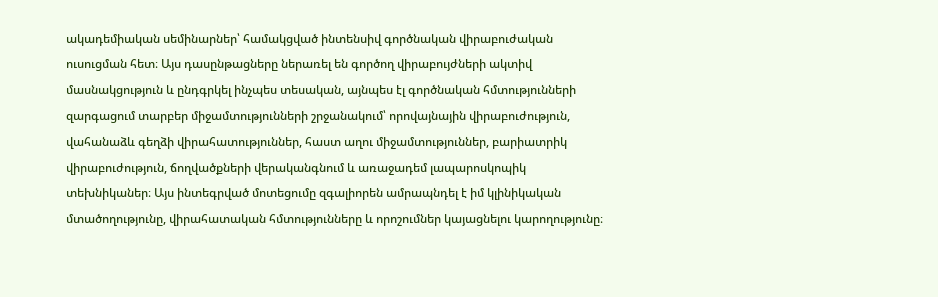ակադեմիական սեմինարներ՝ համակցված ինտենսիվ գործնական վիրաբուժական ուսուցման հետ։ Այս դասընթացները ներառել են գործող վիրաբույժների ակտիվ մասնակցություն և ընդգրկել ինչպես տեսական, այնպես էլ գործնական հմտությունների զարգացում տարբեր միջամտությունների շրջանակում՝ որովայնային վիրաբուժություն, վահանաձև գեղձի վիրահատություններ, հաստ աղու միջամտություններ, բարիատրիկ վիրաբուժություն, ճողվածքների վերականգնում և առաջադեմ լապարոսկոպիկ տեխնիկաներ։ Այս ինտեգրված մոտեցումը զգալիորեն ամրապնդել է իմ կլինիկական մտածողությունը, վիրահատական հմտությունները և որոշումներ կայացնելու կարողությունը։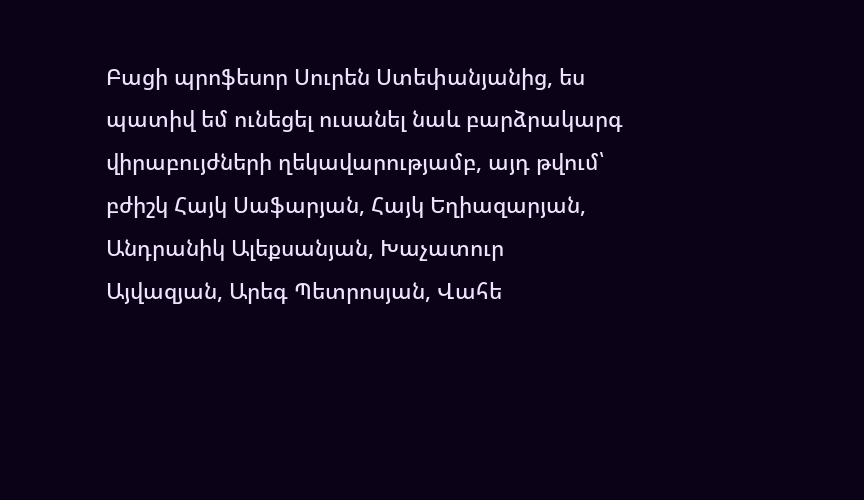Բացի պրոֆեսոր Սուրեն Ստեփանյանից, ես պատիվ եմ ունեցել ուսանել նաև բարձրակարգ վիրաբույժների ղեկավարությամբ, այդ թվում՝ բժիշկ Հայկ Սաֆարյան, Հայկ Եղիազարյան, Անդրանիկ Ալեքսանյան, Խաչատուր Այվազյան, Արեգ Պետրոսյան, Վահե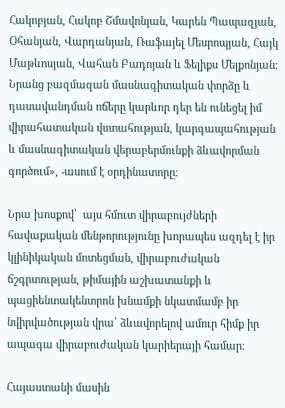Հակոբյան, Հակոբ Շմավոնյան, Կարեն Պապազյան, Օհանյան, Վարդանյան, Ռաֆայել Մեսրոպյան, Հայկ Մաթևոսյան, Վահան Բադոյան և Ֆելիքս Մելքոնյան։ Նրանց բազմազան մասնագիտական փորձը և դասավանդման ոճերը կարևոր դեր են ունեցել իմ վիրահատական վստահության, կարգապահության և մասնագիտական վերաբերմունքի ձևավորման գործում», -ասում է օրդինատորը։

Նրա խոսքով՝  այս հմուտ վիրաբույժների հավաքական մենթորությունը խորապես ազդել է իր կլինիկական մոտեցման, վիրաբուժական ճշգրտության, թիմային աշխատանքի և պացիենտակենտրոն խնամքի նկատմամբ իր նվիրվածության վրա՝ ձևավորելով ամուր հիմք իր ապագա վիրաբուժական կարիերայի համար։

Հայաստանի մասին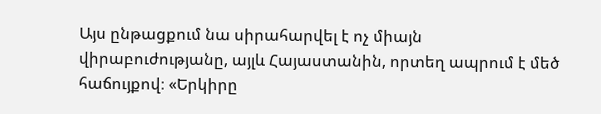Այս ընթացքում նա սիրահարվել է ոչ միայն վիրաբուժությանը, այլև Հայաստանին, որտեղ ապրում է մեծ հաճույքով։ «Երկիրը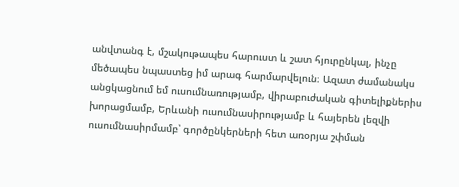անվտանգ է, մշակութապես հարուստ և շատ հյուրընկալ, ինչը մեծապես նպաստեց իմ արագ հարմարվելուն։ Ազատ ժամանակս անցկացնում եմ ուսումնառությամբ, վիրաբուժական գիտելիքներիս խորացմամբ, Երևանի ուսումնասիրությամբ և հայերեն լեզվի ուսումնասիրմամբ՝ գործընկերների հետ առօրյա շփման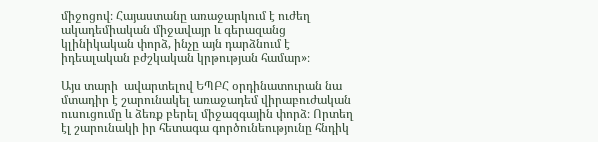միջոցով։ Հայաստանը առաջարկում է ուժեղ ակադեմիական միջավայր և գերազանց կլինիկական փորձ, ինչը այն դարձնում է իդեալական բժշկական կրթության համար»։

Այս տարի  ավարտելով ԵՊԲՀ օրդինատուրան նա մտադիր է շարունակել առաջադեմ վիրաբուժական ուսուցումը և ձեռք բերել միջազգային փորձ։ Որտեղ էլ շարունակի իր հետագա գործունեությունը հնդիկ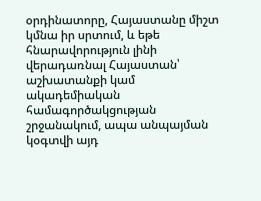օրդինատորը, Հայաստանը միշտ կմնա իր սրտում, և եթե հնարավորություն լինի վերադառնալ Հայաստան՝ աշխատանքի կամ ակադեմիական համագործակցության շրջանակում, ապա անպայման կօգտվի այդ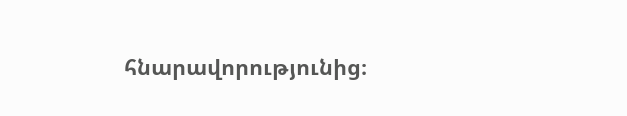հնարավորությունից։